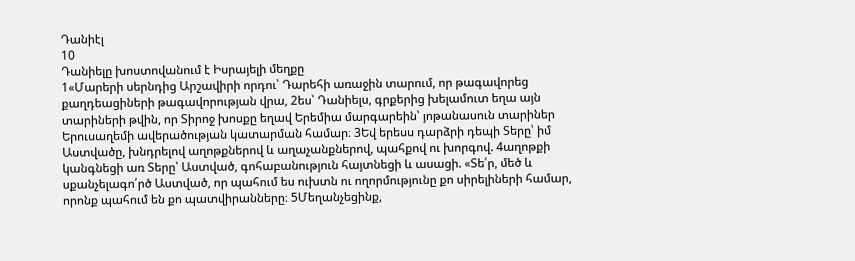Դանիէլ
10
Դանիելը խոստովանում է Իսրայելի մեղքը
1«Մարերի սերնդից Արշավիրի որդու՝ Դարեհի առաջին տարում, որ թագավորեց քաղդեացիների թագավորության վրա, 2ես՝ Դանիելս, գրքերից խելամուտ եղա այն տարիների թվին, որ Տիրոջ խոսքը եղավ Երեմիա մարգարեին՝ յոթանասուն տարիներ Երուսաղեմի ավերածության կատարման համար։ 3Եվ երեսս դարձրի դեպի Տերը՝ իմ Աստվածը, խնդրելով աղոթքներով և աղաչանքներով, պահքով ու խորգով. 4աղոթքի կանգնեցի առ Տերը՝ Աստված, գոհաբանություն հայտնեցի և ասացի. «Տե՛ր, մեծ և սքանչելագո՛րծ Աստված, որ պահում ես ուխտն ու ողորմությունը քո սիրելիների համար, որոնք պահում են քո պատվիրանները։ 5Մեղանչեցինք,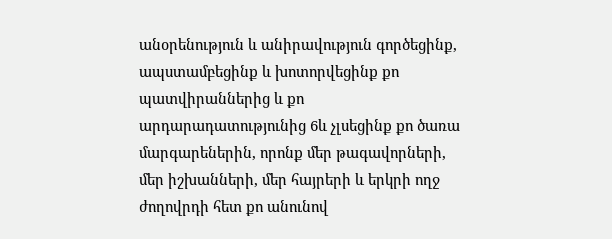անօրենություն և անիրավություն գործեցինք, ապստամբեցինք և խոտորվեցինք քո պատվիրաններից և քո արդարադատությունից 6և չլսեցինք քո ծառա մարգարեներին, որոնք մեր թագավորների, մեր իշխանների, մեր հայրերի և երկրի ողջ ժողովրդի հետ քո անունով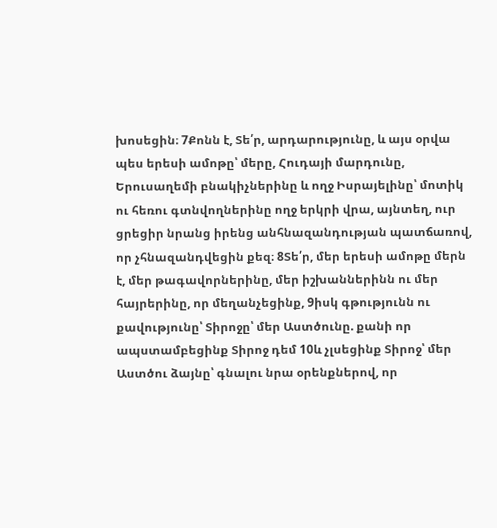խոսեցին։ 7Քոնն է, Տե՛ր, արդարությունը, և այս օրվա պես երեսի ամոթը՝ մերը, Հուդայի մարդունը, Երուսաղեմի բնակիչներինը և ողջ Իսրայելինը՝ մոտիկ ու հեռու գտնվողներինը ողջ երկրի վրա, այնտեղ, ուր ցրեցիր նրանց իրենց անհնազանդության պատճառով, որ չհնազանդվեցին քեզ։ 8Տե՛ր, մեր երեսի ամոթը մերն է, մեր թագավորներինը, մեր իշխաններինն ու մեր հայրերինը, որ մեղանչեցինք, 9իսկ գթությունն ու քավությունը՝ Տիրոջը՝ մեր Աստծունը. քանի որ ապստամբեցինք Տիրոջ դեմ 10և չլսեցինք Տիրոջ՝ մեր Աստծու ձայնը՝ գնալու նրա օրենքներով, որ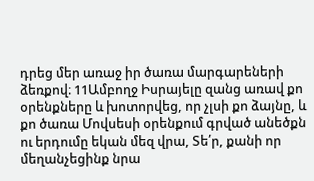դրեց մեր առաջ իր ծառա մարգարեների ձեռքով։ 11Ամբողջ Իսրայելը զանց առավ քո օրենքները և խոտորվեց, որ չլսի քո ձայնը, և քո ծառա Մովսեսի օրենքում գրված անեծքն ու երդումը եկան մեզ վրա, Տե՛ր, քանի որ մեղանչեցինք նրա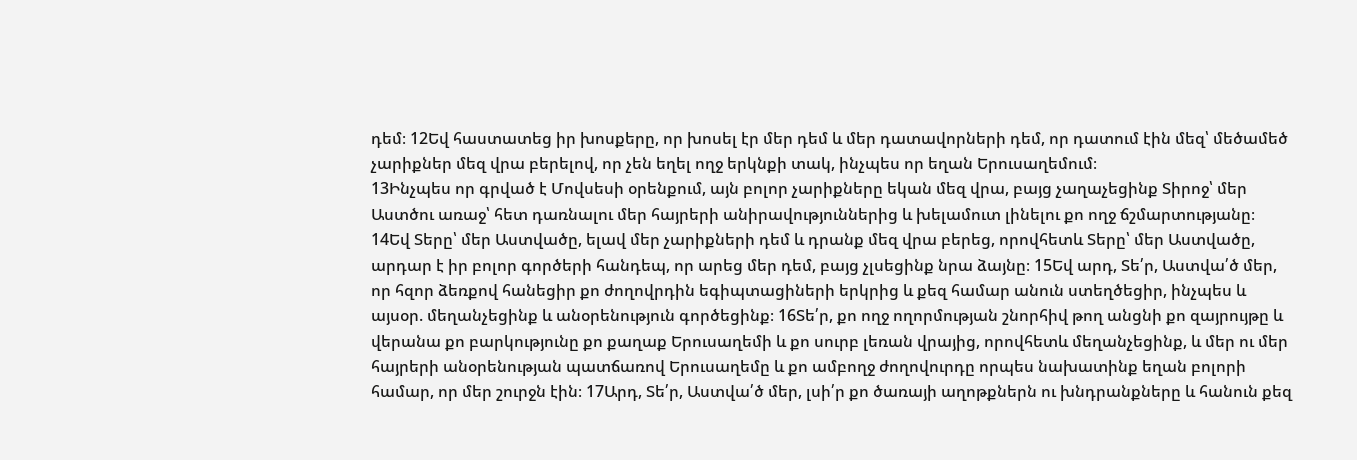դեմ։ 12Եվ հաստատեց իր խոսքերը, որ խոսել էր մեր դեմ և մեր դատավորների դեմ, որ դատում էին մեզ՝ մեծամեծ չարիքներ մեզ վրա բերելով, որ չեն եղել ողջ երկնքի տակ, ինչպես որ եղան Երուսաղեմում։
13Ինչպես որ գրված է Մովսեսի օրենքում, այն բոլոր չարիքները եկան մեզ վրա, բայց չաղաչեցինք Տիրոջ՝ մեր Աստծու առաջ՝ հետ դառնալու մեր հայրերի անիրավություններից և խելամուտ լինելու քո ողջ ճշմարտությանը։ 14Եվ Տերը՝ մեր Աստվածը, ելավ մեր չարիքների դեմ և դրանք մեզ վրա բերեց, որովհետև Տերը՝ մեր Աստվածը, արդար է իր բոլոր գործերի հանդեպ, որ արեց մեր դեմ, բայց չլսեցինք նրա ձայնը։ 15Եվ արդ, Տե՛ր, Աստվա՛ծ մեր, որ հզոր ձեռքով հանեցիր քո ժողովրդին եգիպտացիների երկրից և քեզ համար անուն ստեղծեցիր, ինչպես և այսօր. մեղանչեցինք և անօրենություն գործեցինք։ 16Տե՛ր, քո ողջ ողորմության շնորհիվ թող անցնի քո զայրույթը և վերանա քո բարկությունը քո քաղաք Երուսաղեմի և քո սուրբ լեռան վրայից, որովհետև մեղանչեցինք, և մեր ու մեր հայրերի անօրենության պատճառով Երուսաղեմը և քո ամբողջ ժողովուրդը որպես նախատինք եղան բոլորի համար, որ մեր շուրջն էին։ 17Արդ, Տե՛ր, Աստվա՛ծ մեր, լսի՛ր քո ծառայի աղոթքներն ու խնդրանքները և հանուն քեզ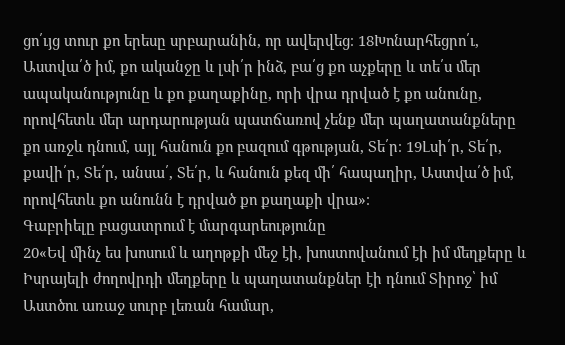ցո՛ւյց տուր քո երեսը սրբարանին, որ ավերվեց։ 18Խոնարհեցրո՛ւ, Աստվա՛ծ իմ, քո ականջը և լսի՛ր ինձ, բա՛ց քո աչքերը և տե՛ս մեր ապականությունը և քո քաղաքինը, որի վրա դրված է քո անունը, որովհետև մեր արդարության պատճառով չենք մեր պաղատանքները քո առջև դնում, այլ հանուն քո բազում գթության, Տե՛ր։ 19Լսի՛ր, Տե՛ր, քավի՛ր, Տե՛ր, անսա՛, Տե՛ր, և հանուն քեզ մի՛ հապաղիր, Աստվա՛ծ իմ, որովհետև քո անունն է դրված քո քաղաքի վրա»։
Գաբրիելը բացատրում է մարգարեությունը
20«Եվ մինչ ես խոսում և աղոթքի մեջ էի, խոստովանում էի իմ մեղքերը և Իսրայելի ժողովրդի մեղքերը և պաղատանքներ էի դնում Տիրոջ՝ իմ Աստծու առաջ սուրբ լեռան համար,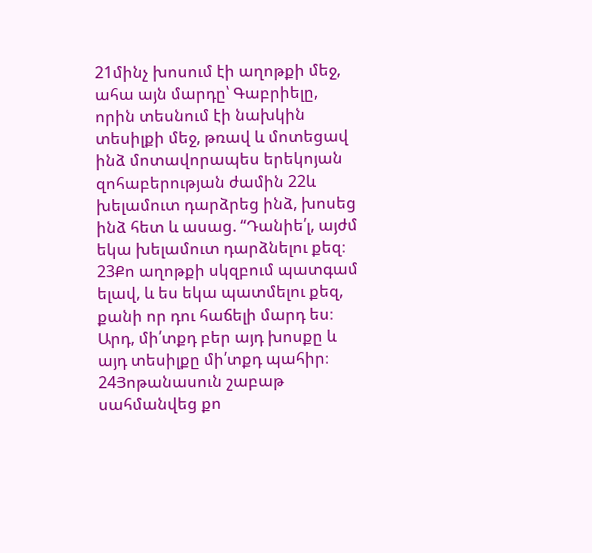21մինչ խոսում էի աղոթքի մեջ, ահա այն մարդը՝ Գաբրիելը, որին տեսնում էի նախկին տեսիլքի մեջ, թռավ և մոտեցավ ինձ մոտավորապես երեկոյան զոհաբերության ժամին 22և խելամուտ դարձրեց ինձ, խոսեց ինձ հետ և ասաց. “Դանիե՛լ, այժմ եկա խելամուտ դարձնելու քեզ։ 23Քո աղոթքի սկզբում պատգամ ելավ, և ես եկա պատմելու քեզ, քանի որ դու հաճելի մարդ ես։ Արդ, մի՛տքդ բեր այդ խոսքը և այդ տեսիլքը մի՛տքդ պահիր։ 24Յոթանասուն շաբաթ սահմանվեց քո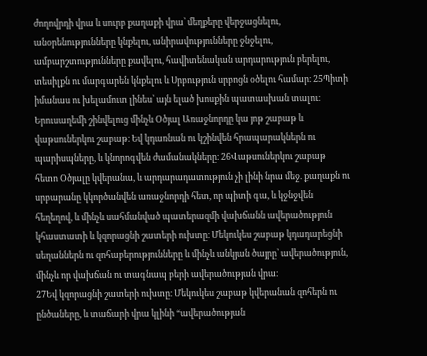ժողովրդի վրա և սուրբ քաղաքի վրա՝ մեղքերը վերջացնելու, անօրենությունները կնքելու, անիրավությունները ջնջելու, ամբարշտությունները քավելու, հավիտենական արդարություն բերելու, տեսիլքն ու մարգարեն կնքելու և Սրբություն սրբոցն օծելու համար։ 25Պիտի իմանաս ու խելամուտ լինես՝ այն ելած խոսքին պատասխան տալու։ Երուսաղեմի շինվելուց մինչև Օծյալ Առաջնորդը կա յոթ շաբաթ և վաթսուներկու շաբաթ։ Եվ կդառնան ու կշինվեն հրապարակներն ու պարիսպները, և կնորոգվեն ժամանակները։ 26Վաթսուներկու շաբաթ հետո Օծյալը կվերանա, և արդարադատություն չի լինի նրա մեջ. քաղաքն ու սրբարանը կկործանվեն առաջնորդի հետ, որ պիտի գա, և կջնջվեն հեղեղով, և մինչև սահմանված պատերազմի վախճանն ավերածություն կհաստատի և կզորացնի շատերի ուխտը։ Մեկուկես շաբաթ կդադարեցնի սեղաններն ու զոհաբերությունները և մինչև անկյան ծայրը՝ ավերածություն, մինչև որ վախճան ու տագնապ բերի ավերածության վրա։
27Եվ կզորացնի շատերի ուխտը։ Մեկուկես շաբաթ կվերանան զոհերն ու ընծաները, և տաճարի վրա կլինի “ավերածության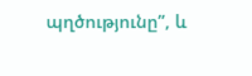պղծությունը”, և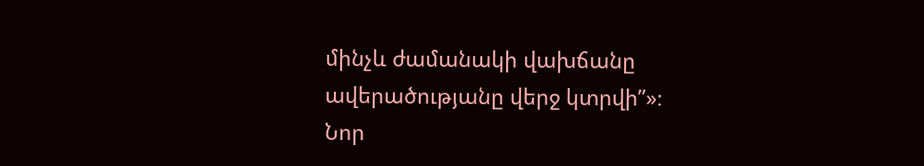մինչև ժամանակի վախճանը ավերածությանը վերջ կտրվի”»։
Նոր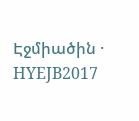Էջմիածին · HYEJB2017